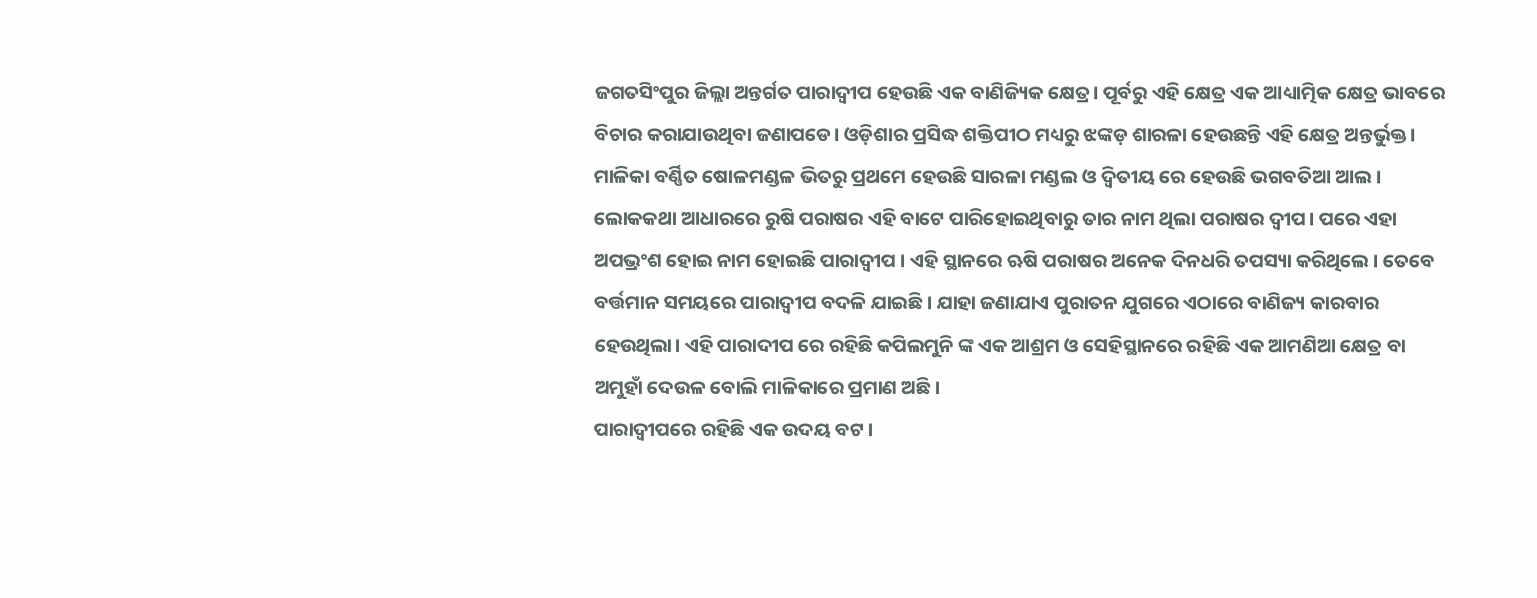ଜଗତସିଂପୁର ଜିଲ୍ଲା ଅନ୍ତର୍ଗତ ପାରାଦ୍ୱୀପ ହେଉଛି ଏକ ବାଣିଜ୍ୟିକ କ୍ଷେତ୍ର। ପୂର୍ବରୁ ଏହି କ୍ଷେତ୍ର ଏକ ଆଧ୍ୟାତ୍ମିକ କ୍ଷେତ୍ର ଭାବରେ ବିଚାର କରାଯାଉଥିବା ଜଣାପଡେ। ଓଡ଼ିଶାର ପ୍ରସିଦ୍ଧ ଶକ୍ତିପୀଠ ମଧ୍ୟରୁ ଝଙ୍କଡ଼ ଶାରଳା ହେଉଛନ୍ତି ଏହି କ୍ଷେତ୍ର ଅନ୍ତର୍ଭୁକ୍ତ। ମାଳିକା ବର୍ଣ୍ଣିତ ଷୋଳମଣ୍ଡଳ ଭିତରୁ ପ୍ରଥମେ ହେଉଛି ସାରଳା ମଣ୍ଡଲ ଓ ଦ୍ଵିତୀୟ ରେ ହେଉଛି ଭଗବତିଆ ଆଲ ।
ଲୋକକଥା ଆଧାରରେ ରୁଷି ପରାଷର ଏହି ବାଟେ ପାରିହୋଇଥିବାରୁ ତାର ନାମ ଥିଲା ପରାଷର ଦ୍ବୀପ। ପରେ ଏହା ଅପଭ୍ରଂଶ ହୋଇ ନାମ ହୋଇଛି ପାରାଦ୍ଵୀପ । ଏହି ସ୍ଥାନରେ ଋଷି ପରାଷର ଅନେକ ଦିନଧରି ତପସ୍ୟା କରିଥିଲେ । ତେବେ ବର୍ତ୍ତମାନ ସମୟରେ ପାରାଦ୍ଵୀପ ବଦଳି ଯାଇଛି । ଯାହା ଜଣାଯାଏ ପୁରାତନ ଯୁଗରେ ଏଠାରେ ବାଣିଜ୍ୟ କାରବାର ହେଉଥିଲା। ଏହି ପାରାଦୀପ ରେ ରହିଛି କପିଲମୁନି ଙ୍କ ଏକ ଆଶ୍ରମ ଓ ସେହିସ୍ଥାନରେ ରହିଛି ଏକ ଆମଣିଆ କ୍ଷେତ୍ର ବା ଅମୁହାଁ ଦେଉଳ ବୋଲି ମାଳିକାରେ ପ୍ରମାଣ ଅଛି।
ପାରାଦ୍ୱୀପରେ ରହିଛି ଏକ ଉଦୟ ବଟ ।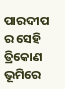ପାରଦୀପ ର ସେହି ତ୍ରିକୋଣ ଭୂମିରେ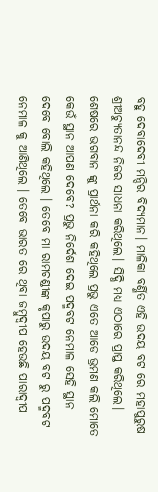ବହୁ ଦେବାଦେବୀ ମନ୍ଦିର ବିଦ୍ୟମାନ। ମାଳିକା ବର୍ଣ୍ଣିତ ଏହି ଉଦୟ ବଟ ରେ ମହାପୁରୁଷ ଶ୍ରୀଅଚ୍ୟୁତାନନ୍ଦ ନିଜର ସାଧନା କରିଥିଲେ। ସିଦ୍ଧି ମଧ୍ୟ ଏଠାରେ ପ୍ରାପ୍ତ କରିଥିଲେ। ଶେଷରେ ଭଗବାନ ଙ୍କୁ ପ୍ରାର୍ଥନା କରି କହିଥିଲେ ପ୍ରଭୁ ଏତେ ଆଡେ ଭ୍ରମଣ କଲି ମୋତେ କେଉଁ ସ୍ଥାନ ଆପଣ ଦେବେ? ପ୍ରଭୁ ନିର୍ଦେଶ ଦେଇ ପଦ୍ମବଟ ନେମାଳ ସେହି ସ୍ଥାନ ଦେବେ ବୋଲି କହିଥିଲେ । ତେବେ ମା ରାମଚଣ୍ଡୀଙ୍କ କୃପାରୁ ଉଦୟ ବଟ ରୁ ପଦ୍ମବଟ ନେମାଳ କୁ ଆଣିଥିଲେ । ତେବେ ଭାରତ ରେ ଥିବା ଜମ୍ବୁଦ୍ଵୀପ ହେଉଛି ପାରାଦ୍ଵୀପ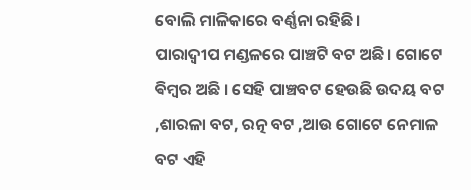ବୋଲି ମାଳିକାରେ ବର୍ଣ୍ଣନା ରହିଛି।
ପାରାଦ୍ଵୀପ ମଣ୍ଡଳରେ ପାଞ୍ଚଟି ବଟ ଅଛି। ଗୋଟେ ଵିମ୍ୱର ଅଛି । ସେହି ପାଞ୍ଚବଟ ହେଉଛି ଉଦୟ ବଟ ,ଶାରଳା ବଟ, ରତ୍ନ ବଟ ,ଆଉ ଗୋଟେ ନେମାଳ ବଟ ଏହି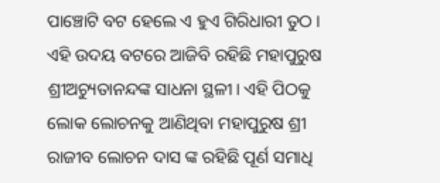ପାଞ୍ଚୋଟି ବଟ ହେଲେ ଏ ହୁଏ ଗିରିଧାରୀ ତୁଠ । ଏହି ଉଦୟ ବଟରେ ଆଜିବି ରହିଛି ମହାପୁରୁଷ ଶ୍ରୀଅଚ୍ୟୁତାନନ୍ଦଙ୍କ ସାଧନା ସ୍ଥଳୀ। ଏହି ପିଠକୁ ଲୋକ ଲୋଚନକୁ ଆଣିଥିବା ମହାପୁରୁଷ ଶ୍ରୀ ରାଜୀବ ଲୋଚନ ଦାସ ଙ୍କ ରହିଛି ପୂର୍ଣ ସମାଧି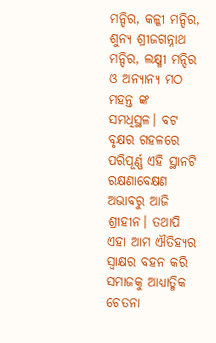ମନ୍ଦିର, କଳ୍କୀ ମନ୍ଦିର, ଶୁନ୍ୟ ଶ୍ରୀଜଗନ୍ନାଥ ମନ୍ଦିର, ଲକ୍ଷ୍ମୀ ମନ୍ଦିର ଓ ଅନ୍ୟାନ୍ୟ ମଠ ମହନ୍ତ ଙ୍କ ସମଧିସ୍ଥଳ। ବଟ ବୃକ୍ଷର ଗହଳରେ ପରିପୂର୍ଣ୍ଣ ଏହି ସ୍ଥାନଟି ରକ୍ଷଣାବେକ୍ଷଣ ଅଭାବରୁ ଆଜି ଶ୍ରୀହୀନ। ତଥାପି ଏହା ଆମ ଐତିହ୍ୟର ସ୍ବାକ୍ଷର ବହନ କରି ସମାଜକୁ ଆଧ୍ୟାତ୍ମିକ ଚେତନା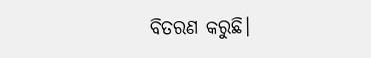ବିତରଣ କରୁଛି।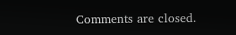Comments are closed.